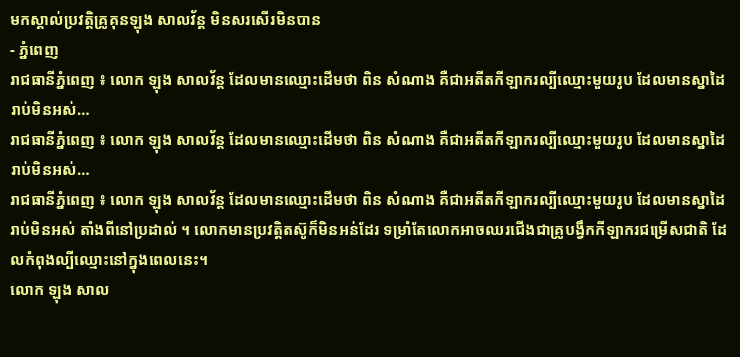មកស្គាល់ប្រវត្តិគ្រូគុនឡុង សាលវ័ន្ត មិនសរសើរមិនបាន
- ភ្នំពេញ
រាជធានីភ្នំពេញ ៖ លោក ឡុង សាលវ័ន្ត ដែលមានឈ្មោះដើមថា ពិន សំណាង គឺជាអតីតកីឡាករល្បីឈ្មោះមួយរូប ដែលមានស្នាដៃរាប់មិនអស់…
រាជធានីភ្នំពេញ ៖ លោក ឡុង សាលវ័ន្ត ដែលមានឈ្មោះដើមថា ពិន សំណាង គឺជាអតីតកីឡាករល្បីឈ្មោះមួយរូប ដែលមានស្នាដៃរាប់មិនអស់…
រាជធានីភ្នំពេញ ៖ លោក ឡុង សាលវ័ន្ត ដែលមានឈ្មោះដើមថា ពិន សំណាង គឺជាអតីតកីឡាករល្បីឈ្មោះមួយរូប ដែលមានស្នាដៃរាប់មិនអស់ តាំងពីនៅប្រដាល់ ។ លោកមានប្រវត្តិតស៊ូក៏មិនអន់ដែរ ទម្រាំតែលោកអាចឈរជើងជាគ្រូបង្វឹកកីឡាករជម្រើសជាតិ ដែលកំពុងល្បីឈ្មោះនៅក្នុងពេលនេះ។
លោក ឡុង សាល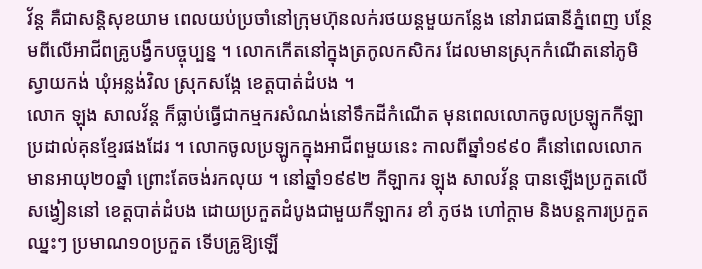វ័ន្ត គឺជាសន្តិសុខយាម ពេលយប់ប្រចាំនៅក្រុមហ៊ុនលក់រថយន្តមួយកន្លែង នៅរាជធានីភ្នំពេញ បន្ថែមពីលើអាជីពគ្រូបង្វឹកបច្ចុប្បន្ន ។ លោកកើតនៅក្នុងត្រកូលកសិករ ដែលមានស្រុកកំណើតនៅភូមិស្វាយកង់ ឃុំអន្លង់វិល ស្រុកសង្កែ ខេត្តបាត់ដំបង ។
លោក ឡុង សាលវ័ន្ត ក៏ធ្លាប់ធ្វើជាកម្មករសំណង់នៅទឹកដីកំណើត មុនពេលលោកចូលប្រឡូកកីឡាប្រដាល់គុនខ្មែរផងដែរ ។ លោកចូលប្រឡូកក្នុងអាជីពមួយនេះ កាលពីឆ្នាំ១៩៩០ គឺនៅពេលលោកមានអាយុ២០ឆ្នាំ ព្រោះតែចង់រកលុយ ។ នៅឆ្នាំ១៩៩២ កីឡាករ ឡុង សាលវ័ន្ត បានឡើងប្រកួតលើសង្វៀននៅ ខេត្តបាត់ដំបង ដោយប្រកួតដំបូងជាមួយកីឡាករ ខាំ ភូថង ហៅក្តាម និងបន្តការប្រកួតឈ្នះៗ ប្រមាណ១០ប្រកួត ទើបគ្រូឱ្យឡើ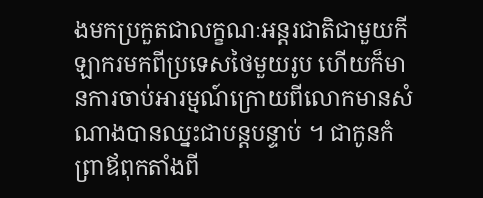ងមកប្រកួតជាលក្ខណៈអន្តរជាតិជាមួយកីឡាករមកពីប្រទេសថៃមួយរូប ហើយក៏មានការចាប់អារម្មណ៍ក្រោយពីលោកមានសំណាងបានឈ្នះជាបន្តបន្ទាប់ ។ ជាកូនកំព្រាឪពុកតាំងពី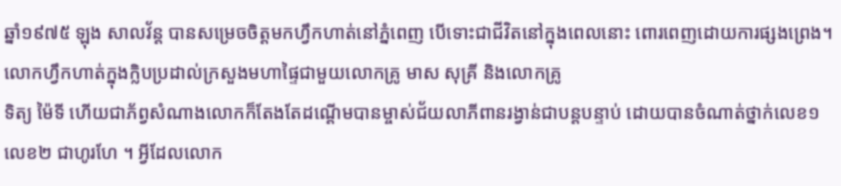ឆ្នាំ១៩៧៥ ឡុង សាលវ័ន្ត បានសម្រេចចិត្តមកហ្វឹកហាត់នៅភ្នំពេញ បើទោះជាជីវិតនៅក្នុងពេលនោះ ពោរពេញដោយការផ្សងព្រេង។
លោកហ្វឹកហាត់ក្នុងក្លិបប្រដាល់ក្រសួងមហាផ្ទៃជាមួយលោកគ្រូ មាស សុគ្រី និងលោកគ្រូ
ទិត្យ ម៉ៃទី ហើយជាភ័ព្វសំណាងលោកក៏តែងតែដណ្តើមបានម្ចាស់ជ័យលាភីពានរង្វាន់ជាបន្តបន្ទាប់ ដោយបានចំណាត់ថ្នាក់លេខ១ លេខ២ ជាហូរហែ ។ អ្វីដែលលោក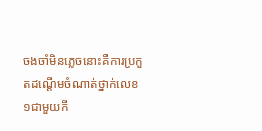ចងចាំមិនភ្លេចនោះគឺការប្រកួតដណ្តើមចំណាត់ថ្នាក់លេខ១ជាមួយកី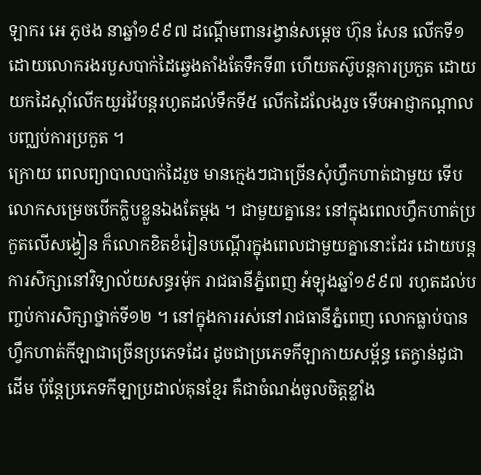ឡាករ អេ ភូថង នាឆ្នាំ១៩៩៧ ដណ្តើមពានរង្វាន់សម្តេច ហ៊ុន សែន លើកទី១ ដោយលោករងរបួសបាក់ដៃឆ្វេងតាំងតែទឹកទី៣ ហើយតស៊ូបន្តការប្រកួត ដោយយកដៃស្តាំលើកយួរវ៉ៃបន្តរហូតដល់ទឹកទី៥ លើកដៃលែងរួច ទើបអាជ្ញាកណ្តាលបញ្ឈប់ការប្រកួត ។
ក្រោយ ពេលព្យាបាលបាក់ដៃរួច មានក្មេងៗជាច្រើនសុំហ្វឹកហាត់ជាមួយ ទើបលោកសម្រេចបើកក្លិបខ្លួនឯងតែម្តង ។ ជាមួយគ្នានេះ នៅក្នុងពេលហ្វឹកហាត់ប្រកួតលើសង្វៀន ក៏លោកខិតខំរៀនបណ្តើរក្នុងពេលជាមួយគ្នានោះដែរ ដោយបន្តការសិក្សានៅវិទ្យាល័យសន្ធរម៉ុក រាជធានីភ្នំពេញ អំឡុងឆ្នាំ១៩៩៧ រហូតដល់បញ្ចប់ការសិក្សាថ្នាក់ទី១២ ។ នៅក្នុងការរស់នៅរាជធានីភ្នំពេញ លោកធ្លាប់បានហ្វឹកហាត់កីឡាជាច្រើនប្រភេទដែរ ដូចជាប្រភេទកីឡាកាយសម្ព័ន្ធ តេក្វាន់ដូជាដើម ប៉ុន្តែប្រភេទកីឡាប្រដាល់គុនខ្មែរ គឺជាចំណង់ចូលចិត្តខ្លាំង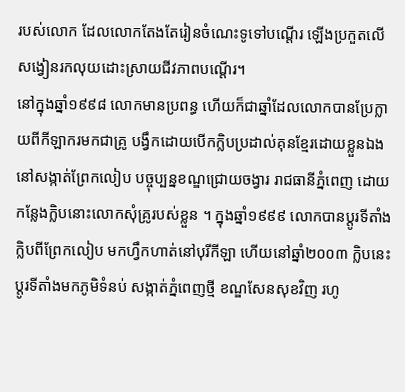របស់លោក ដែលលោកតែងតែរៀនចំណេះទូទៅបណ្តើរ ឡើងប្រកួតលើសង្វៀនរកលុយដោះស្រាយជីវភាពបណ្តើរ។
នៅក្នុងឆ្នាំ១៩៩៨ លោកមានប្រពន្ធ ហើយក៏ជាឆ្នាំដែលលោកបានប្រែក្លាយពីកីឡាករមកជាគ្រូ បង្វឹកដោយបើកក្លិបប្រដាល់គុនខ្មែរដោយខ្លួនឯង នៅសង្កាត់ព្រែកលៀប បច្ចុប្បន្នខណ្ឌជ្រោយចង្វារ រាជធានីភ្នំពេញ ដោយកន្លែងក្លិបនោះលោកសុំគ្រូរបស់ខ្លួន ។ ក្នុងឆ្នាំ១៩៩៩ លោកបានប្តូរទីតាំងក្លិបពីព្រែកលៀប មកហ្វឹកហាត់នៅបុរីកីឡា ហើយនៅឆ្នាំ២០០៣ ក្លិបនេះប្តូរទីតាំងមកភូមិទំនប់ សង្កាត់ភ្នំពេញថ្មី ខណ្ឌសែនសុខវិញ រហូ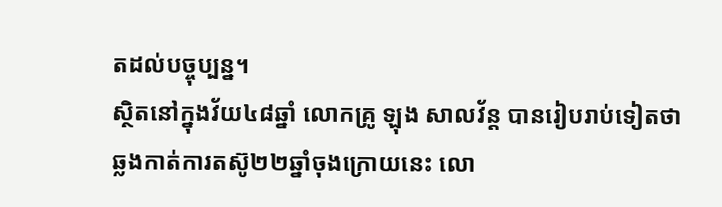តដល់បច្ចុប្បន្ន។
ស្ថិតនៅក្នុងវ័យ៤៨ឆ្នាំ លោកគ្រូ ឡុង សាលវ័ន្ត បានរៀបរាប់ទៀតថា ឆ្លងកាត់ការតស៊ូ២២ឆ្នាំចុងក្រោយនេះ លោ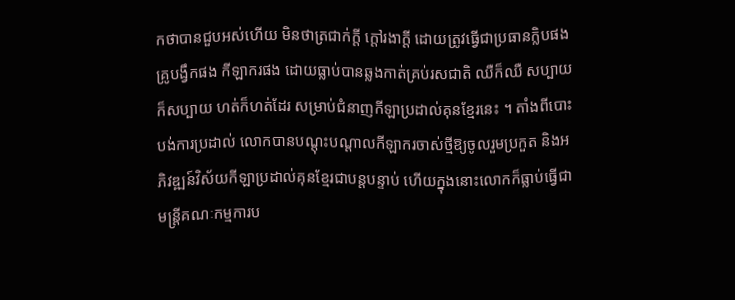កថាបានជួបអស់ហើយ មិនថាត្រជាក់ក្តី ក្តៅរងាក្តី ដោយត្រូវធ្វើជាប្រធានក្លិបផង គ្រូបង្វឹកផង កីឡាករផង ដោយធ្លាប់បានឆ្លងកាត់គ្រប់រសជាតិ ឈឺក៏ឈឺ សប្បាយក៏សប្បាយ ហត់ក៏ហត់ដែរ សម្រាប់ជំនាញកីឡាប្រដាល់គុនខ្មែរនេះ ។ តាំងពីបោះបង់ការប្រដាល់ លោកបានបណ្តុះបណ្តាលកីឡាករចាស់ថ្មីឱ្យចូលរួមប្រកួត និងអភិវឌ្ឍន៍វិស័យកីឡាប្រដាល់គុនខ្មែរជាបន្តបន្ទាប់ ហើយក្នុងនោះលោកក៏ធ្លាប់ធ្វើជាមន្ត្រីគណៈកម្មការប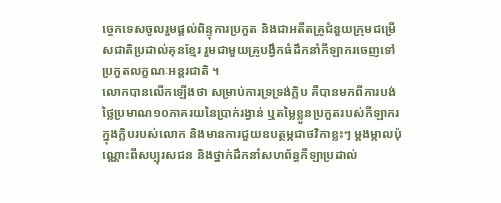ច្ចេកទេសចូលរួមផ្តល់ពិន្ទុការប្រកួត និងជាអតីតគ្រូជំនួយក្រុមជម្រើសជាតិប្រដាល់គុនខ្មែរ រួមជាមួយគ្រូបង្វឹកធំដឹកនាំកីឡាករចេញទៅប្រកួតលក្ខណៈអន្តរជាតិ ។
លោកបានលើកឡើងថា សម្រាប់ការទ្រទ្រង់ក្លិប គឺបានមកពីការបង់ថ្លៃប្រមាណ១០ភាគរយនៃប្រាក់រង្វាន់ ឬតម្លៃខ្លួនប្រកួតរបស់កីឡាករក្នុងក្លិបរបស់លោក និងមានការជួយឧបត្ថម្ភជាថវិកាខ្លះៗ ម្តងម្កាលប៉ុណ្ណោះពីសប្បុរសជន និងថ្នាក់ដឹកនាំសហព័ន្ធកីឡាប្រដាល់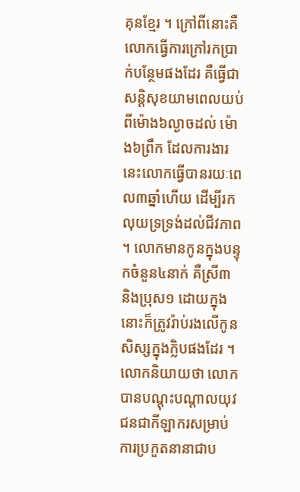គុនខ្មែរ ។ ក្រៅពីនោះគឺលោកធ្វើការក្រៅរកប្រាក់បន្ថែមផងដែរ គឺធ្វើជាសន្តិសុខយាមពេលយប់ពីម៉ោង៦ល្ងាចដល់ ម៉ោង៦ព្រឹក ដែលការងារនេះលោកធ្វើបានរយៈពេល៣ឆ្នាំហើយ ដើម្បីរកលុយទ្រទ្រង់ដល់ជីវភាព ។ លោកមានកូនក្នុងបន្ទុកចំនួន៤នាក់ គឺស្រី៣ និងប្រុស១ ដោយក្នុងនោះក៏ត្រូវរ៉ាប់រងលើកូនសិស្សក្នុងក្លិបផងដែរ ។
លោកនិយាយថា លោកបានបណ្តុះបណ្តាលយុវជនជាកីឡាករសម្រាប់ការប្រកួតនានាជាប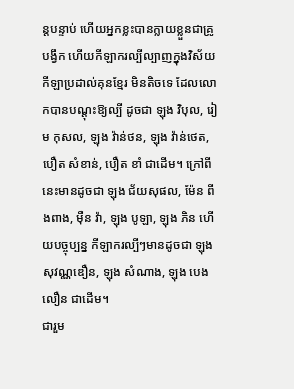ន្តបន្ទាប់ ហើយអ្នកខ្លះបានក្លាយខ្លួនជាគ្រូបង្វឹក ហើយកីឡាករល្បីល្បាញក្នុងវិស័យកីឡាប្រដាល់គុនខ្មែរ មិនតិចទេ ដែលលោកបានបណ្ដុះឱ្យល្បី ដូចជា ឡុង វិបុល, រៀម កុសល, ឡុង វ៉ាន់ថន, ឡុង វ៉ាន់ថេត, បឿត សំខាន់, បឿត ខាំ ជាដើម។ ក្រៅពីនេះមានដូចជា ឡុង ជ័យសុផល, ម៉ែន ពីងពាង, ម៉ឺន វ៉ា, ឡុង បូឡា, ឡុង ភិន ហើយបច្ចុប្បន្ន កីឡាករល្បីៗមានដូចជា ឡុង សុវណ្ណឌឿន, ឡុង សំណាង, ឡុង បេងលឿន ជាដើម។
ជារួម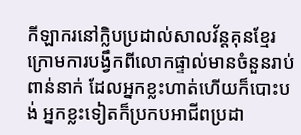កីឡាករនៅក្លិបប្រដាល់សាលវ័ន្តគុនខ្មែរ ក្រោមការបង្វឹកពីលោកផ្ទាល់មានចំនួនរាប់ពាន់នាក់ ដែលអ្នកខ្លះហាត់ហើយក៏បោះបង់ អ្នកខ្លះទៀតក៏ប្រកបអាជីពប្រដា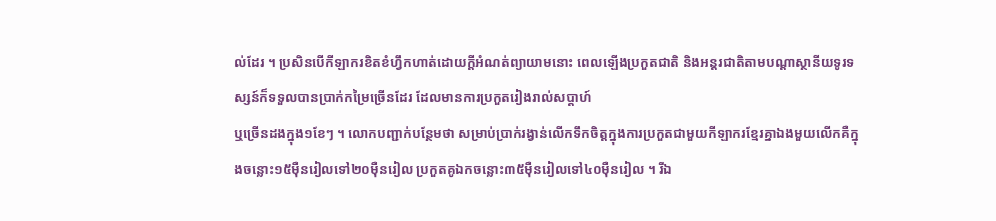ល់ដែរ ។ ប្រសិនបើកីឡាករខិតខំហ្វឹកហាត់ដោយក្តីអំណត់ព្យាយាមនោះ ពេលឡើងប្រកួតជាតិ និងអន្តរជាតិតាមបណ្តាស្ថានីយទូរទស្សន៍ក៏ទទួលបានប្រាក់កម្រៃច្រើនដែរ ដែលមានការប្រកួតរៀងរាល់សប្តាហ៍
ឬច្រើនដងក្នុង១ខែៗ ។ លោកបញ្ជាក់បន្ថែមថា សម្រាប់ប្រាក់រង្វាន់លើកទឹកចិត្តក្នុងការប្រកួតជាមួយកីឡាករខ្មែរគ្នាឯងមួយលើកគឺក្នុងចន្លោះ១៥ម៉ឺនរៀលទៅ២០ម៉ឺនរៀល ប្រកួតគូឯកចន្លោះ៣៥ម៉ឺនរៀលទៅ៤០ម៉ឺនរៀល ។ រីឯ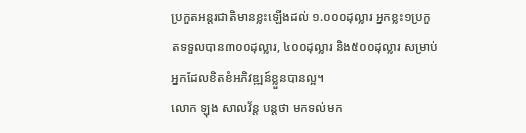ប្រកួតអន្តរជាតិមានខ្លះឡើងដល់ ១.០០០ដុល្លារ អ្នកខ្លះ១ប្រកួតទទួលបាន៣០០ដុល្លារ, ៤០០ដុល្លារ និង៥០០ដុល្លារ សម្រាប់អ្នកដែលខិតខំអភិវឌ្ឍន៍ខ្លួនបានល្អ។
លោក ឡុង សាលវ័ន្ត បន្តថា មកទល់មក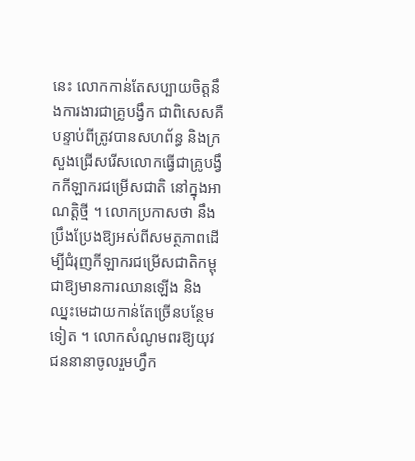នេះ លោកកាន់តែសប្បាយចិត្តនឹងការងារជាគ្រូបង្វឹក ជាពិសេសគឺបន្ទាប់ពីត្រូវបានសហព័ន្ធ និងក្រសួងជ្រើសរើសលោកធ្វើជាគ្រូបង្វឹកកីឡាករជម្រើសជាតិ នៅក្នុងអាណត្តិថ្មី ។ លោកប្រកាសថា នឹងប្រឹងប្រែងឱ្យអស់ពីសមត្ថភាពដើម្បីជំរុញកីឡាករជម្រើសជាតិកម្ពុជាឱ្យមានការឈានឡើង និងឈ្នះមេដាយកាន់តែច្រើនបន្ថែមទៀត ។ លោកសំណូមពរឱ្យយុវជននានាចូលរួមហ្វឹក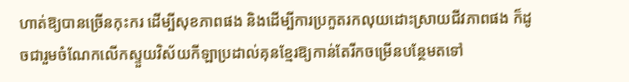ហាត់ឱ្យបានច្រើនកុះករ ដើម្បីសុខភាពផង និងដើម្បីការប្រកួតរកលុយដោះស្រាយជីវភាពផង ក៏ដូចជារួមចំណែកលើកស្ទួយវិស័យកីឡាប្រដាល់គុនខ្មែរឱ្យកាន់តែរីកចម្រើនបន្ថែមតទៅ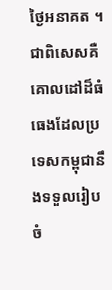ថ្ងៃអនាគត ។
ជាពិសេសគឺគោលដៅដ៏ធំធេងដែលប្រទេសកម្ពុជានឹងទទួលរៀបចំ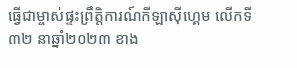ធ្វើជាម្ចាស់ផ្ទះព្រឹត្តិការណ៍កីឡាស៊ីហ្គេម លើកទី៣២ នាឆ្នាំ២០២៣ ខាង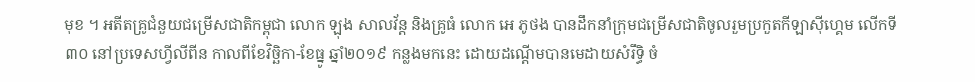មុខ ។ អតីតគ្រូជំនួយជម្រើសជាតិកម្ពុជា លោក ឡុង សាលវ័ន្ត និងគ្រូធំ លោក អេ ភូថង បានដឹកនាំក្រុមជម្រើសជាតិចូលរួមប្រកួតកីឡាស៊ីហ្គេម លើកទី៣០ នៅប្រទេសហ្វីលីពីន កាលពីខែវិច្ឆិកា-ខែធ្នូ ឆ្នាំ២០១៩ កន្លងមកនេះ ដោយដណ្តើមបានមេដាយសំរឹទ្ធិ ចំ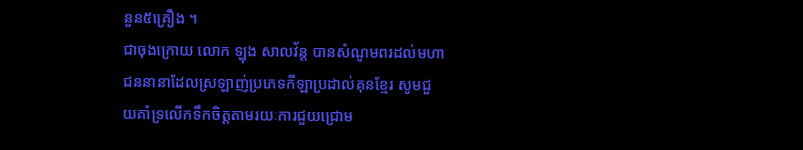នួន៥គ្រឿង ។
ជាចុងក្រោយ លោក ឡុង សាលវ័ន្ត បានសំណូមពរដល់មហាជននានាដែលស្រឡាញ់ប្រភេទកីឡាប្រដាល់គុនខ្មែរ សូមជួយគាំទ្រលើកទឹកចិត្តតាមរយៈការជួយជ្រោម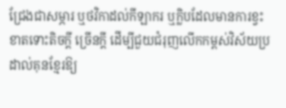ជ្រែងជាសម្ភារ ឬថវិកាដល់កីឡាករ ឬក្លិបដែលមានការខ្វះខាតទោះតិចក្តី ច្រើនក្តី ដើម្បីជួយជំរុញលើកកម្ពស់វិស័យប្រដាល់គុនខ្មែរឱ្យ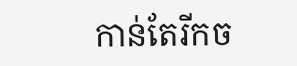កាន់តែរីកច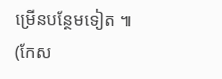ម្រើនបន្ថែមទៀត ៕ (កែស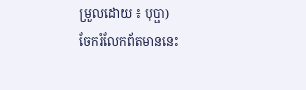ម្រួលដោយ ៖ បុប្ផា)
ចែករំលែកព័តមាននេះ